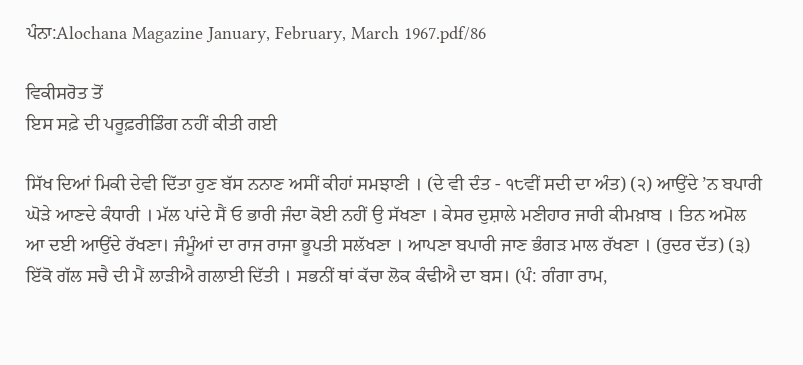ਪੰਨਾ:Alochana Magazine January, February, March 1967.pdf/86

ਵਿਕੀਸਰੋਤ ਤੋਂ
ਇਸ ਸਫ਼ੇ ਦੀ ਪਰੂਫ਼ਰੀਡਿੰਗ ਨਹੀਂ ਕੀਤੀ ਗਈ

ਸਿੱਖ ਦਿਆਂ ਮਿਕੀ ਦੇਵੀ ਦਿੱਤਾ ਹੁਣ ਬੱਸ ਨਨਾਣ ਅਸੀਂ ਕੀਹਾਂ ਸਮਝਾਣੀ । (ਦੇ ਵੀ ਦੰਤ - ੧੮ਵੀਂ ਸਦੀ ਦਾ ਅੰਤ) (੨) ਆਉਂਦੇ ’ਨ ਬਪਾਰੀ ਘੋੜੇ ਆਣਦੇ ਕੰਧਾਰੀ । ਮੱਲ ਪਾਂਦੇ ਸੈਂ ਓ ਭਾਰੀ ਜੰਦਾ ਕੋਈ ਨਹੀਂ ਉ ਸੱਖਣਾ । ਕੇਸਰ ਦੁਸ਼ਾਲੇ ਮਣੀਹਾਰ ਜਾਰੀ ਕੀਮਖ਼ਾਬ । ਤਿਨ ਅਮੋਲ ਆ ਦਈ ਆਉਂਦੇ ਰੱਖਣਾ। ਜੰਮੂੰਆਂ ਦਾ ਰਾਜ ਰਾਜਾ ਭੂਪਤੀ ਸਲੱਖਣਾ । ਆਪਣਾ ਬਪਾਰੀ ਜਾਣ ਭੰਗੜ ਮਾਲ ਰੱਖਣਾ । (ਰੁਦਰ ਦੱਤ) (੩) ਇੱਕੋ ਗੱਲ ਸਚੈ ਦੀ ਮੈਂ ਲਾੜੀਐ ਗਲਾਈ ਦਿੱਤੀ । ਸਭਨੀਂ ਥਾਂ ਕੱਚਾ ਲੋਕ ਕੰਢੀਐ ਦਾ ਬਸ। (ਪੰ: ਗੰਗਾ ਰਾਮ,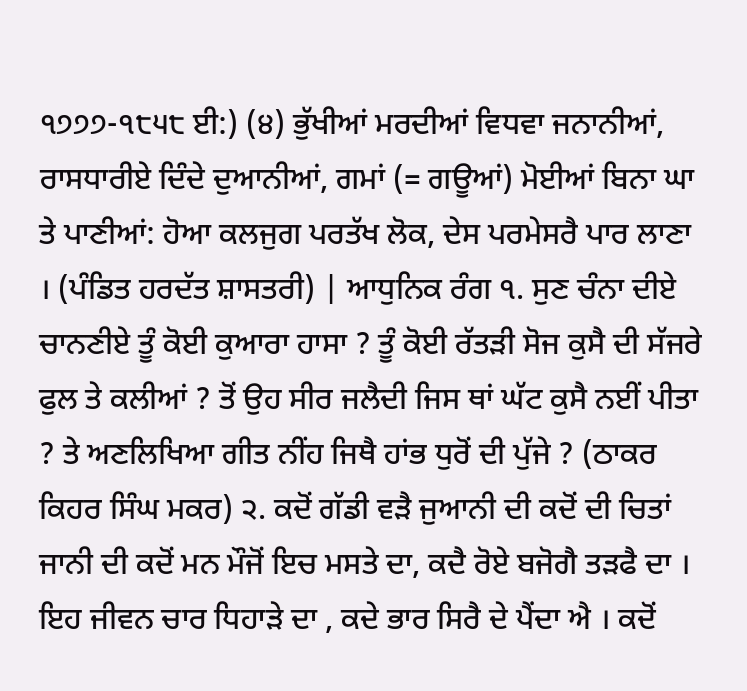੧੭੭੭-੧੮੫੮ ਈ:) (੪) ਭੁੱਖੀਆਂ ਮਰਦੀਆਂ ਵਿਧਵਾ ਜਨਾਨੀਆਂ, ਰਾਸਧਾਰੀਏ ਦਿੰਦੇ ਦੁਆਨੀਆਂ, ਗਮਾਂ (= ਗਊਆਂ) ਮੋਈਆਂ ਬਿਨਾ ਘਾ ਤੇ ਪਾਣੀਆਂ: ਹੋਆ ਕਲਜੁਗ ਪਰਤੱਖ ਲੋਕ, ਦੇਸ ਪਰਮੇਸਰੈ ਪਾਰ ਲਾਣਾ । (ਪੰਡਿਤ ਹਰਦੱਤ ਸ਼ਾਸਤਰੀ) | ਆਧੁਨਿਕ ਰੰਗ ੧. ਸੁਣ ਚੰਨਾ ਦੀਏ ਚਾਨਣੀਏ ਤੂੰ ਕੋਈ ਕੁਆਰਾ ਹਾਸਾ ? ਤੂੰ ਕੋਈ ਰੱਤੜੀ ਸੋਜ ਕੁਸੈ ਦੀ ਸੱਜਰੇ ਫੁਲ ਤੇ ਕਲੀਆਂ ? ਤੋਂ ਉਹ ਸੀਰ ਜਲੈਦੀ ਜਿਸ ਥਾਂ ਘੱਟ ਕੁਸੈ ਨਈਂ ਪੀਤਾ ? ਤੇ ਅਣਲਿਖਿਆ ਗੀਤ ਨੀਂਹ ਜਿਥੈ ਹਾਂਭ ਧੁਰੋਂ ਦੀ ਪੁੱਜੇ ? (ਠਾਕਰ ਕਿਹਰ ਸਿੰਘ ਮਕਰ) ੨. ਕਦੋਂ ਗੱਡੀ ਵੜੈ ਜੁਆਨੀ ਦੀ ਕਦੋਂ ਦੀ ਚਿਤਾਂ ਜਾਨੀ ਦੀ ਕਦੋਂ ਮਨ ਮੌਜੋਂ ਇਚ ਮਸਤੇ ਦਾ, ਕਦੈ ਰੋਏ ਬਜੋਗੈ ਤੜਫੈ ਦਾ । ਇਹ ਜੀਵਨ ਚਾਰ ਧਿਹਾੜੇ ਦਾ , ਕਦੇ ਭਾਰ ਸਿਰੈ ਦੇ ਪੈਂਦਾ ਐ । ਕਦੋਂ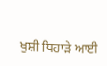ਖੁਸ਼ੀ ਧਿਹਾੜੇ ਆਈ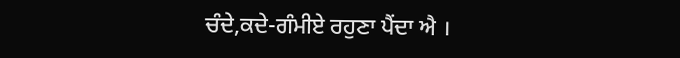ਚੰਦੇ,ਕਦੇ-ਗੰਮੀਏ ਰਹੁਣਾ ਪੈਂਦਾ ਐ ।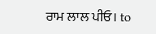ਰਾਮ ਲਾਲ ਪੀਓ। to